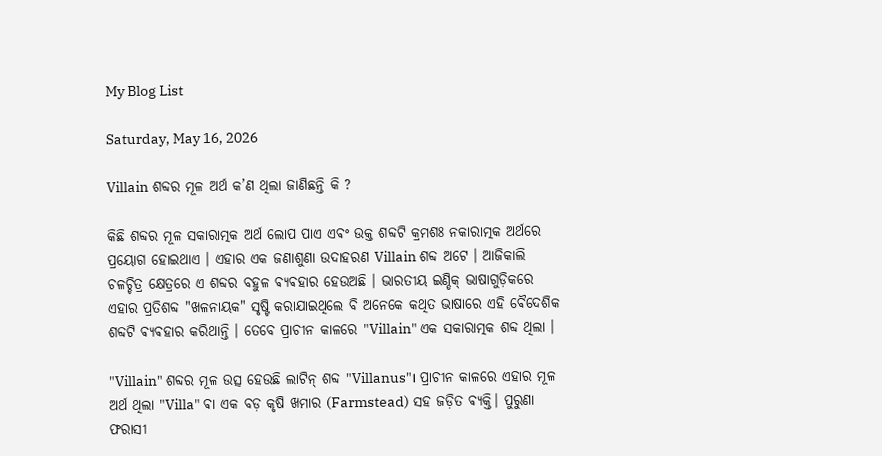My Blog List

Saturday, May 16, 2026

Villain ଶବ୍ଦର ମୂଳ ଅର୍ଥ କ’ଣ ଥିଲା ଜାଣିଛନ୍ତି କି ?

କିଛି ଶବ୍ଦର ମୂଳ ସକାରାତ୍ମକ ଅର୍ଥ ଲୋପ ପାଏ ଏଵଂ ଉକ୍ତ ଶବ୍ଦଟି କ୍ରମଶଃ ନକାରାତ୍ମକ ଅର୍ଥରେ ପ୍ରୟୋଗ ହୋଇଥାଏ ।‌ ଏହାର ଏକ ଜଣାଶୁଣା ଉଦାହରଣ Villain ଶବ୍ଦ ଅଟେ । ଆଜିକାଲି ଚଳଚ୍ଚିତ୍ର କ୍ଷେତ୍ରରେ ଏ ଶବ୍ଦର ବହୁଳ ଵ୍ୟଵହାର ହେଉଅଛି । ଭାରତୀୟ ଇଣ୍ଡିକ୍ ଭାଷାଗୁଡ଼ିକରେ ଏହାର ପ୍ରତିଶବ୍ଦ "ଖଳନାୟକ" ସୃଷ୍ଟି କରାଯାଇଥିଲେ ବି ଅନେକେ କଥିତ ଭାଷାରେ ଏହି ଵୈଦେଶିକ ଶବ୍ଦଟି ଵ୍ୟଵହାର କରିଥାନ୍ତି । ତେବେ ପ୍ରାଚୀନ କାଳରେ "Villain" ଏକ ସକାରାତ୍ମକ ଶବ୍ଦ ଥିଲା ।

"Villain" ଶବ୍ଦର ମୂଳ ଉତ୍ସ ହେଉଛି ଲାଟିନ୍ ଶବ୍ଦ "Villanus"। ପ୍ରାଚୀନ କାଳରେ ଏହାର ମୂଳ ଅର୍ଥ ଥିଲା "Villa" ଵା ଏକ ବଡ଼ କୃଷି ଖମାର (Farmstead) ସହ ଜଡ଼ିତ ଵ୍ୟକ୍ତି। ପୁରୁଣା ଫରାସୀ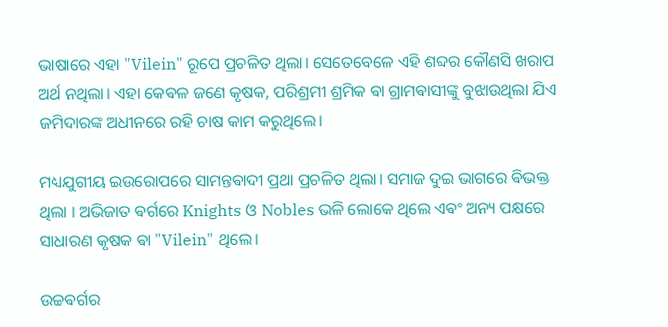ଭାଷାରେ ଏହା "Vilein" ରୂପେ ପ୍ରଚଳିତ ଥିଲା। ସେତେବେଳେ ଏହି ଶବ୍ଦର କୌଣସି ଖରାପ ଅର୍ଥ ନଥିଲା। ଏହା କେଵଳ ଜଣେ କୃଷକ, ପରିଶ୍ରମୀ ଶ୍ରମିକ ଵା ଗ୍ରାମଵାସୀଙ୍କୁ ବୁଝାଉଥିଲା ଯିଏ ଜମିଦାରଙ୍କ ଅଧୀନରେ ରହି ଚାଷ କାମ କରୁଥିଲେ।

ମଧ୍ୟଯୁଗୀୟ ଇଉରୋପରେ ସାମନ୍ତଵାଦୀ ପ୍ରଥା ପ୍ରଚଳିତ ଥିଲା। ସମାଜ ଦୁଇ ଭାଗରେ ଵିଭକ୍ତ ଥିଲା । ଅଭିଜାତ ଵର୍ଗରେ Knights ଓ Nobles ଭଳି ଲୋକେ ଥିଲେ ଏଵଂ ଅନ୍ୟ ପକ୍ଷରେ ସାଧାରଣ କୃଷକ ଵା "Vilein" ଥିଲେ।

ଉଚ୍ଚଵର୍ଗର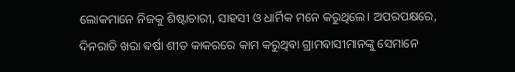ଲୋକମାନେ ନିଜକୁ ଶିଷ୍ଟାଚାରୀ, ସାହସୀ ଓ ଧାର୍ମିକ ମନେ କରୁଥିଲେ। ଅପରପକ୍ଷରେ, ଦିନରାତି ଖରା ଵର୍ଷା ଶୀତ କାକରରେ କାମ କରୁଥିଵା ଗ୍ରାମଵାସୀମାନଙ୍କୁ ସେମାନେ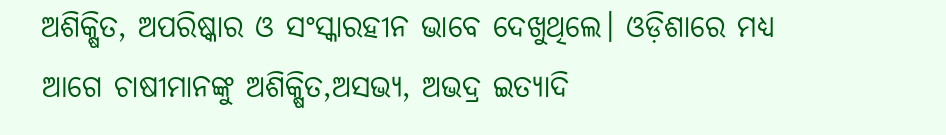ଅଶିକ୍ଷିତ, ଅପରିଷ୍କାର ଓ ସଂସ୍କାରହୀନ ଭାବେ ଦେଖୁଥିଲେ। ଓଡ଼ିଶାରେ ମଧ୍ୟ ଆଗେ ଚାଷୀମାନଙ୍କୁ ଅଶିକ୍ଷିତ,ଅସଭ୍ୟ, ଅଭଦ୍ର ଇତ୍ୟାଦି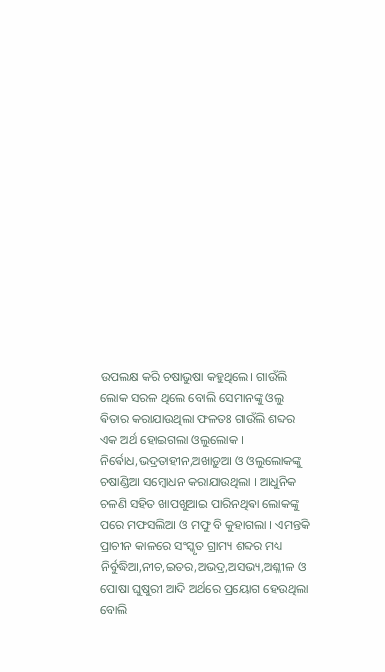ଉପଲକ୍ଷ କରି ଚଷାଭୁଷା କହୁଥିଲେ। ଗାଉଁଲି ଲୋକ ସରଳ ଥିଲେ ବୋଲି ସେମାନଙ୍କୁ ଓଲୁ ଵିତାର କରାଯାଉଥିଲା ଫଳତଃ ଗାଉଁଲି ଶବ୍ଦର ଏକ ଅର୍ଥ ହୋଇଗଲା ଓଲୁଲୋକ । ନିର୍ଵୋଧ,ଭଦ୍ରତାହୀନ,ଅଖାଡ଼ୁଆ ଓ ଓଲୁଲୋକଙ୍କୁ
ଚଷାଣ୍ଡିଆ ସମ୍ବୋଧନ କରାଯାଉଥିଲା । ଆଧୁନିକ ଚଳଣି ସହିତ ଖାପଖୁଆଇ ପାରିନଥିଵା ଲୋକଙ୍କୁ ପରେ ମଫସଲିଆ ଓ ମଫୁ ବି କୁହାଗଲା । ଏମନ୍ତକି ପ୍ରାଚୀନ କାଳରେ ସଂସ୍କୃତ ଗ୍ରାମ୍ୟ ଶବ୍ଦର ମଧ୍ୟ ନିର୍ବୁଦ୍ଧିଆ,ନୀଚ,ଇତର,ଅଭଦ୍ର,ଅସଭ୍ୟ,ଅଶ୍ଳୀଳ ଓ ପୋଷା ଘୁଷୁରୀ ଆଦି ଅର୍ଥରେ ପ୍ରୟୋଗ ହେଉଥିଲା ବୋଲି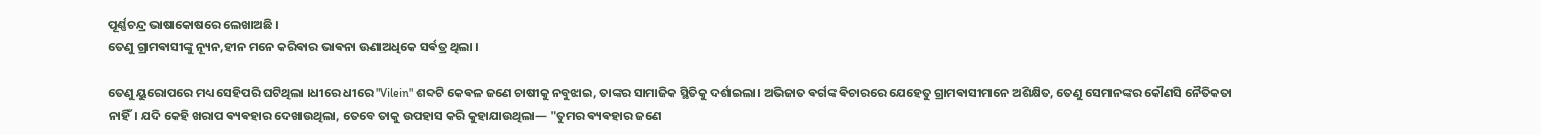ପୂର୍ଣ୍ଣଚନ୍ଦ୍ର ଭାଷାକୋଷରେ ଲେଖାଅଛି ।
ତେଣୁ ଗ୍ରାମଵାସୀଙ୍କୁ ନ୍ୟୂନ,ହୀନ ମନେ କରିଵାର ଭାଵନା ଊଣାଅଧିକେ ସର୍ଵତ୍ର ଥିଲା ।

ତେଣୁ ୟୁରୋପରେ ମଧ୍ୟ ସେହିପରି ଘଟିଥିଲା ।‌ଧୀରେ ଧୀରେ "Vilein" ଶବ୍ଦଟି କେଵଳ ଜଣେ ଚାଷୀକୁ ନବୁଝାଇ, ତାଙ୍କର ସାମାଜିକ ସ୍ଥିତିକୁ ଦର୍ଶାଇଲା। ଅଭିଜାତ ଵର୍ଗଙ୍କ ଵିଚାରରେ ଯେହେତୁ ଗ୍ରାମଵାସୀମାନେ ଅଶିକ୍ଷିତ, ତେଣୁ ସେମାନଙ୍କର କୌଣସି ନୈତିକତା ନାହିଁ। ଯଦି କେହି ଖରାପ ଵ୍ୟଵହାର ଦେଖାଉଥିଲା, ତେବେ ତାକୁ ଉପହାସ କରି କୁହାଯାଉଥିଲା— "ତୁମର ଵ୍ୟଵହାର ଜଣେ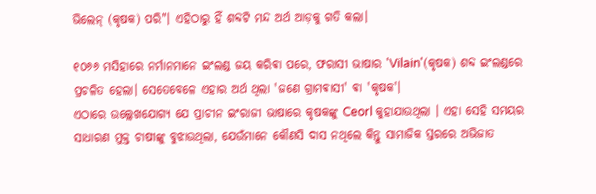ଭିଲେନ୍ (କୃଷକ) ପରି"। ଏହିଠାରୁ ହିଁ ଶବ୍ଦଟି ମନ୍ଦ ଅର୍ଥ ଆଡ଼କୁ ଗତି କଲା।

୧୦୬୬ ମସିହାରେ ନର୍ମାନମାନେ ଇଂଲଣ୍ଡ ଜୟ କରିଵା ପରେ, ଫରାସୀ ଭାଷାର 'Vilain'(କୃଷକ) ଶବ୍ଦ ଇଂଲଣ୍ଡରେ ପ୍ରଚଳିତ ହେଲା। ସେତେବେଳେ ଏହାର ଅର୍ଥ ଥିଲା 'ଜଣେ ଗ୍ରାମଵାସୀ' ଵା 'କୃଷକ'।
ଏଠାରେ ଉଲ୍ଲେଖଯୋଗ୍ୟ ଯେ ପ୍ରାଚୀନ ଇଂରାଜୀ ଭାଷାରେ କୃଷକଙ୍କୁ Ceorl କୁହାଯାଉଥିଲା । ଏହା ସେହି ସମୟର ସାଧାରଣ ମୁକ୍ତ ଚାଷୀଙ୍କୁ ବୁଝାଉଥିଲା, ଯେଉଁମାନେ କୌଣସି ଦାସ ନଥିଲେ କିନ୍ତୁ ସାମାଜିକ ସ୍ତରରେ ଅଭିଜାତ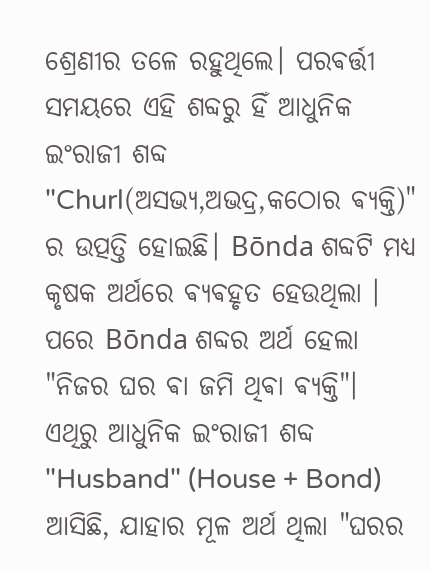ଶ୍ରେଣୀର ତଳେ ରହୁଥିଲେ। ପରଵର୍ତ୍ତୀ ସମୟରେ ଏହି ଶବ୍ଦରୁ ହିଁ ଆଧୁନିକ ଇଂରାଜୀ ଶବ୍ଦ "Churl(ଅସଭ୍ୟ,ଅଭଦ୍ର,କଠୋର ଵ୍ୟକ୍ତି)" ର ଉତ୍ପତ୍ତି ହୋଇଛି। Bōnda ଶବ୍ଦଟି ମଧ୍ୟ କୃଷକ ଅର୍ଥରେ ଵ୍ୟଵହୃତ ହେଉଥିଲା । ପରେ Bōnda ଶବ୍ଦର ଅର୍ଥ ହେଲା "ନିଜର ଘର ଵା ଜମି ଥିଵା ଵ୍ୟକ୍ତି"। ଏଥିରୁ ଆଧୁନିକ ଇଂରାଜୀ ଶବ୍ଦ "Husband" (House + Bond) ଆସିଛି, ଯାହାର ମୂଳ ଅର୍ଥ ଥିଲା "ଘରର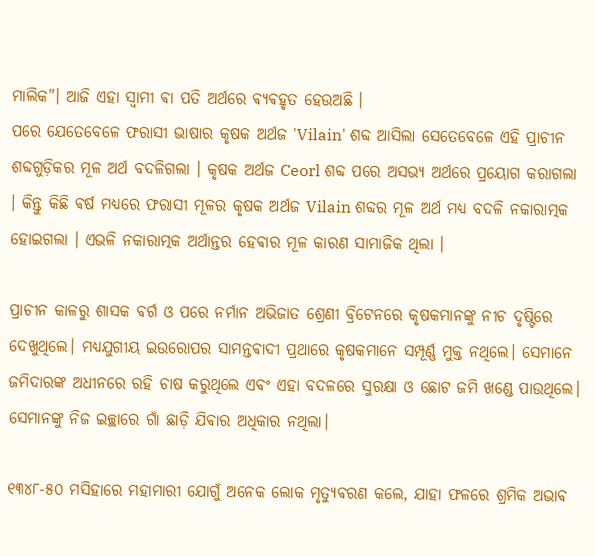ମାଲିକ"। ଆଜି ଏହା ସ୍ଵାମୀ ଵା ପତି ଅର୍ଥରେ ଵ୍ୟଵହୃତ ହେଉଅଛି ।‌
ପରେ ଯେତେବେଳେ ଫରାସୀ ଭାଷାର କୃଷକ ଅର୍ଥଜ 'Vilain' ଶବ୍ଦ ଆସିଲା ସେତେବେଳେ ଏହି ପ୍ରାଚୀନ ଶବ୍ଦଗୁଡ଼ିକର ମୂଳ ଅର୍ଥ ବଦଳିଗଲା । କୃଷକ ଅର୍ଥଜ Ceorl ଶବ୍ଦ ପରେ ଅସଭ୍ୟ ଅର୍ଥରେ ପ୍ରୟୋଗ କରାଗଲା । କିନ୍ତୁ କିଛି ଵର୍ଷ ମଧ୍ୟରେ ଫରାସୀ ମୂଳର କୃଷକ ଅର୍ଥଜ Vilain ଶବ୍ଦର ମୂଳ ଅର୍ଥ ମଧ୍ୟ ବଦଳି ନକାରାତ୍ମକ ହୋଇଗଲା । ଏଭଳି ନକାରାତ୍ମକ ଅର୍ଥାନ୍ତର ହେଵାର ମୂଳ କାରଣ ସାମାଜିକ ଥିଲା ।

ପ୍ରାଚୀନ କାଳରୁ ଶାସକ ଵର୍ଗ ଓ ପରେ ନର୍ମାନ ଅଭିଜାତ ଶ୍ରେଣୀ ବ୍ରିଟେନରେ କୃଷକମାନଙ୍କୁ ନୀଚ ଦୃଷ୍ଟିରେ ଦେଖୁଥିଲେ। ମଧ୍ୟଯୁଗୀୟ ଇଉରୋପର ସାମନ୍ତଵାଦୀ ପ୍ରଥାରେ କୃଷକମାନେ ସମ୍ପୂର୍ଣ୍ଣ ମୁକ୍ତ ନଥିଲେ। ସେମାନେ ଜମିଦାରଙ୍କ ଅଧୀନରେ ରହି ଚାଷ କରୁଥିଲେ ଏଵଂ ଏହା ବଦଳରେ ସୁରକ୍ଷା ଓ ଛୋଟ ଜମି ଖଣ୍ଡେ ପାଉଥିଲେ। ସେମାନଙ୍କୁ ନିଜ ଇଚ୍ଛାରେ ଗାଁ ଛାଡ଼ି ଯିଵାର ଅଧିକାର ନଥିଲା।

୧୩୪୮-୫୦ ମସିହାରେ ମହାମାରୀ ଯୋଗୁଁ ଅନେକ ଲୋକ ମୃତ୍ୟୁଵରଣ କଲେ, ଯାହା ଫଳରେ ଶ୍ରମିକ ଅଭାଵ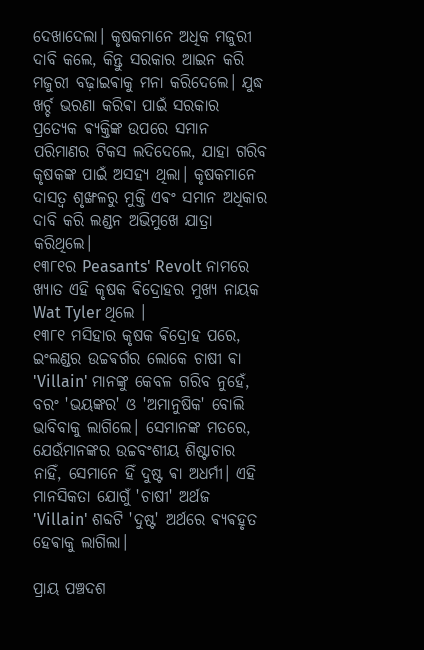ଦେଖାଦେଲା। କୃଷକମାନେ ଅଧିକ ମଜୁରୀ ଦାବି କଲେ, କିନ୍ତୁ ସରକାର ଆଇନ କରି ମଜୁରୀ ବଢ଼ାଇଵାକୁ ମନା କରିଦେଲେ। ଯୁଦ୍ଧ ଖର୍ଚ୍ଚ ଭରଣା କରିଵା ପାଇଁ ସରକାର ପ୍ରତ୍ୟେକ ଵ୍ୟକ୍ତିଙ୍କ ଉପରେ ସମାନ ପରିମାଣର ଟିକସ ଲଦିଦେଲେ, ଯାହା ଗରିବ କୃଷକଙ୍କ ପାଇଁ ଅସହ୍ୟ ଥିଲା। କୃଷକମାନେ ଦାସତ୍ୱ ଶୃଙ୍ଖଳରୁ ମୁକ୍ତି ଏଵଂ ସମାନ ଅଧିକାର ଦାବି କରି ଲଣ୍ଡନ ଅଭିମୁଖେ ଯାତ୍ରା କରିଥିଲେ।
୧୩୮୧ର Peasants' Revolt ନାମରେ ଖ୍ୟାତ ଏହି କୃଷକ ଵିଦ୍ରୋହର ମୁଖ୍ୟ ନାୟକ Wat Tyler ଥିଲେ ।
୧୩୮୧ ମସିହାର କୃଷକ ଵିଦ୍ରୋହ ପରେ, ଇଂଲଣ୍ଡର ଉଚ୍ଚଵର୍ଗର ଲୋକେ ଚାଷୀ ଵା 'Villain' ମାନଙ୍କୁ କେବଳ ଗରିବ ନୁହେଁ, ବରଂ 'ଭୟଙ୍କର' ଓ 'ଅମାନୁଷିକ' ବୋଲି ଭାବିବାକୁ ଲାଗିଲେ। ସେମାନଙ୍କ ମତରେ, ଯେଉଁମାନଙ୍କର ଉଚ୍ଚବଂଶୀୟ ଶିଷ୍ଟାଚାର ନାହିଁ, ସେମାନେ ହିଁ ଦୁଷ୍ଟ ଵା ଅଧର୍ମୀ। ଏହି ମାନସିକତା ଯୋଗୁଁ 'ଚାଷୀ' ଅର୍ଥଜ 'Villain' ଶବ୍ଦଟି 'ଦୁଷ୍ଟ' ଅର୍ଥରେ ଵ୍ୟଵହୃତ ହେଵାକୁ ଲାଗିଲା।

ପ୍ରାୟ ପଞ୍ଚଦଶ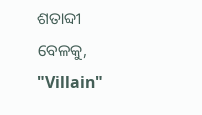ଶତାବ୍ଦୀ ବେଳକୁ, "Villain"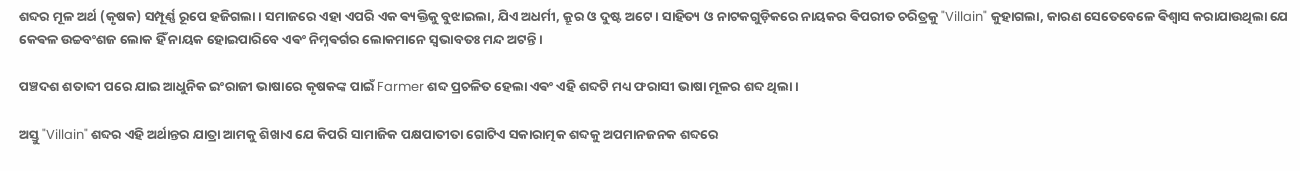ଶବ୍ଦର ମୂଳ ଅର୍ଥ (କୃଷକ) ସମ୍ପୂର୍ଣ୍ଣ ରୂପେ ହଜିଗଲା। ସମାଜରେ ଏହା ଏପରି ଏକ ଵ୍ୟକ୍ତିକୁ ବୁଝାଇଲା, ଯିଏ ଅଧର୍ମୀ, କ୍ରୂର ଓ ଦୁଷ୍ଟ ଅଟେ। ସାହିତ୍ୟ ଓ ନାଟକଗୁଡ଼ିକରେ ନାୟକର ଵିପରୀତ ଚରିତ୍ରକୁ "Villain" କୁହାଗଲା, କାରଣ ସେତେବେଳେ ଵିଶ୍ୱାସ କରାଯାଉଥିଲା ଯେ କେଵଳ ଉଚ୍ଚବଂଶଜ ଲୋକ ହିଁ ନାୟକ ହୋଇପାରିବେ ଏଵଂ ନିମ୍ନଵର୍ଗର ଲୋକମାନେ ସ୍ୱଭାବତଃ ମନ୍ଦ ଅଟନ୍ତି ।

ପଞ୍ଚଦଶ ଶତାବ୍ଦୀ ପରେ ଯାଇ ଆଧୁନିକ ଇଂରାଜୀ ଭାଷାରେ କୃଷକଙ୍କ ପାଇଁ Farmer ଶବ୍ଦ ପ୍ରଚଳିତ ହେଲା ଏଵଂ ଏହି ଶବ୍ଦଟି ମଧ୍ୟ ଫରାସୀ ଭାଷା ମୂଳର ଶବ୍ଦ ଥିଲା ।

ଅସ୍ତୁ "Villain" ଶବ୍ଦର ଏହି ଅର୍ଥାନ୍ତର ଯାତ୍ରା ଆମକୁ ଶିଖାଏ ଯେ କିପରି ସାମାଜିକ ପକ୍ଷପାତୀତା ଗୋଟିଏ ସକାରାତ୍ମକ ଶବ୍ଦକୁ ଅପମାନଜନକ ଶବ୍ଦରେ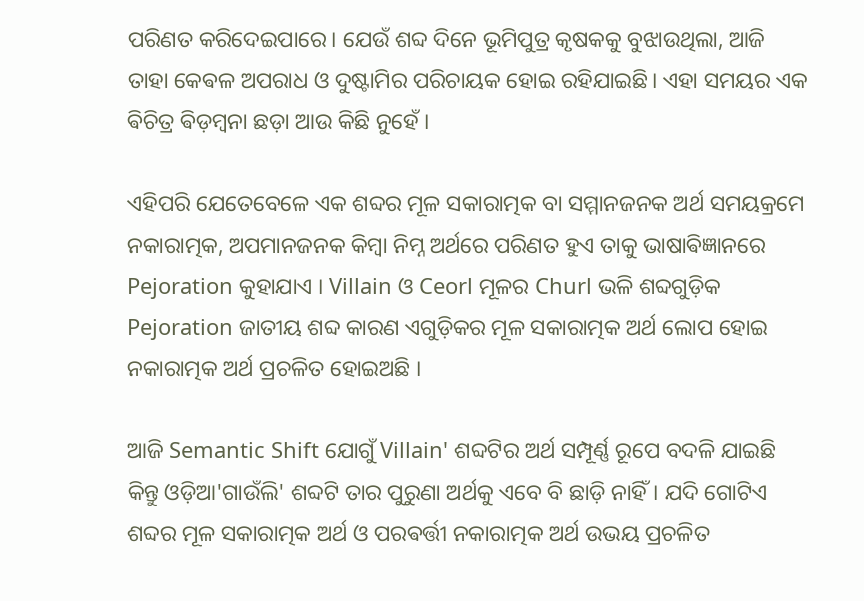ପରିଣତ କରିଦେଇପାରେ। ଯେଉଁ ଶବ୍ଦ ଦିନେ ଭୂମିପୁତ୍ର କୃଷକକୁ ବୁଝାଉଥିଲା, ଆଜି ତାହା କେଵଳ ଅପରାଧ ଓ ଦୁଷ୍ଟାମିର ପରିଚାୟକ ହୋଇ ରହିଯାଇଛି। ଏହା ସମୟର ଏକ ଵିଚିତ୍ର ଵିଡ଼ମ୍ବନା ଛଡ଼ା ଆଉ କିଛି ନୁହେଁ ।

ଏହିପରି ଯେତେବେଳେ ଏକ ଶବ୍ଦର ମୂଳ ସକାରାତ୍ମକ ବା ସମ୍ମାନଜନକ ଅର୍ଥ ସମୟକ୍ରମେ ନକାରାତ୍ମକ, ଅପମାନଜନକ କିମ୍ବା ନିମ୍ନ ଅର୍ଥରେ ପରିଣତ ହୁଏ ତାକୁ ଭାଷାଵିଜ୍ଞାନରେ Pejoration କୁହାଯାଏ । Villain ଓ Ceorl ମୂଳର Churl ଭଳି ଶବ୍ଦଗୁଡ଼ିକ Pejoration ଜାତୀୟ ଶବ୍ଦ କାରଣ ଏଗୁଡ଼ିକର ମୂଳ ସକାରାତ୍ମକ ଅର୍ଥ ଲୋପ ହୋଇ ନକାରାତ୍ମକ ଅର୍ଥ ପ୍ରଚଳିତ ହୋଇଅଛି ।

ଆଜି Semantic Shift ଯୋଗୁଁ Villain' ଶବ୍ଦଟିର ଅର୍ଥ ସମ୍ପୂର୍ଣ୍ଣ ରୂପେ ବଦଳି ଯାଇଛି କିନ୍ତୁ ଓଡ଼ିଆ'ଗାଉଁଲି' ଶବ୍ଦଟି ତାର ପୁରୁଣା ଅର୍ଥକୁ ଏବେ ବି ଛାଡ଼ି ନାହିଁ। ଯଦି ଗୋଟିଏ ଶବ୍ଦର ମୂଳ ସକାରାତ୍ମକ ଅର୍ଥ ଓ ପରଵର୍ତ୍ତୀ ନକାରାତ୍ମକ ଅର୍ଥ ଉଭୟ ପ୍ରଚଳିତ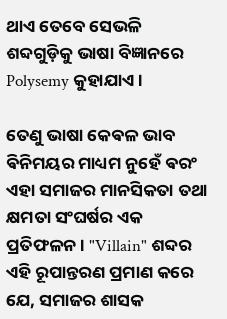ଥାଏ ତେବେ ସେଭଳି ଶବ୍ଦଗୁଡ଼ିକୁ ଭାଷା ବିଜ୍ଞାନରେ Polysemy କୁହାଯାଏ।

ତେଣୁ ଭାଷା କେଵଳ ଭାବ ଵିନିମୟର ମାଧ୍ୟମ ନୁହେଁ ଵରଂ ଏହା ସମାଜର ମାନସିକତା ତଥା କ୍ଷମତା ସଂଘର୍ଷର ଏକ ପ୍ରତିଫଳନ। "Villain" ଶବ୍ଦର ଏହି ରୂପାନ୍ତରଣ ପ୍ରମାଣ କରେ ଯେ, ସମାଜର ଶାସକ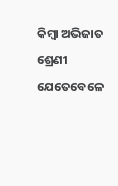କିମ୍ବା ଅଭିଜାତ ଶ୍ରେଣୀ ଯେତେବେଳେ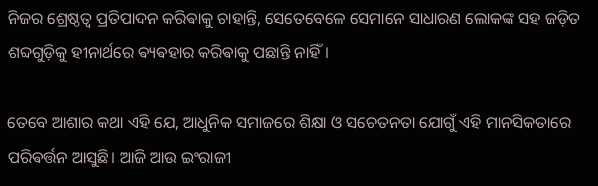ନିଜର ଶ୍ରେଷ୍ଠତ୍ୱ ପ୍ରତିପାଦନ କରିଵାକୁ ଚାହାନ୍ତି, ସେତେବେଳେ ସେମାନେ ସାଧାରଣ ଲୋକଙ୍କ ସହ ଜଡ଼ିତ ଶବ୍ଦଗୁଡ଼ିକୁ ହୀନାର୍ଥରେ ଵ୍ୟଵହାର କରିଵାକୁ ପଛାନ୍ତି ନାହିଁ।

ତେବେ ଆଶାର କଥା ଏହି ଯେ, ଆଧୁନିକ ସମାଜରେ ଶିକ୍ଷା ଓ ସଚେତନତା ଯୋଗୁଁ ଏହି ମାନସିକତାରେ ପରିଵର୍ତ୍ତନ ଆସୁଛି। ଆଜି ଆଉ ଇଂରାଜୀ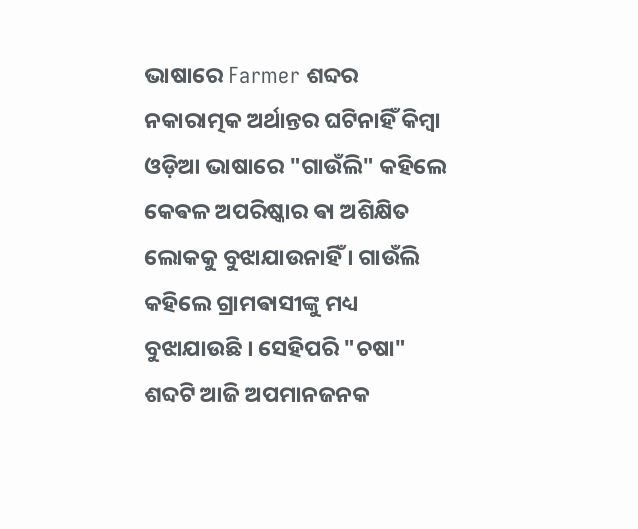ଭାଷାରେ Farmer ଶବ୍ଦର ନକାରାତ୍ମକ ଅର୍ଥାନ୍ତର ଘଟିନାହିଁ କିମ୍ବା ଓଡ଼ିଆ ଭାଷାରେ "ଗାଉଁଲି" କହିଲେ କେଵଳ ଅପରିଷ୍କାର ଵା ଅଶିକ୍ଷିତ ଲୋକକୁ ବୁଝାଯାଉନାହିଁ । ଗାଉଁଲି କହିଲେ ଗ୍ରାମଵାସୀଙ୍କୁ ମଧ୍ୟ ବୁଝାଯାଉଛି । ସେହିପରି "ଚଷା" ଶବ୍ଦଟି ଆଜି ଅପମାନଜନକ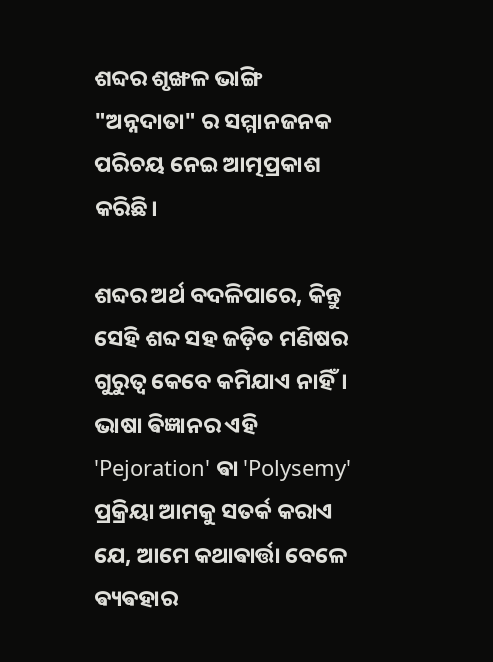ଶବ୍ଦର ଶୃଙ୍ଖଳ ଭାଙ୍ଗି "ଅନ୍ନଦାତା" ର ସମ୍ମାନଜନକ ପରିଚୟ ନେଇ ଆତ୍ମପ୍ରକାଶ କରିଛି।

ଶବ୍ଦର ଅର୍ଥ ବଦଳିପାରେ, କିନ୍ତୁ ସେହି ଶବ୍ଦ ସହ ଜଡ଼ିତ ମଣିଷର ଗୁରୁତ୍ୱ କେବେ କମିଯାଏ ନାହିଁ। ଭାଷା ଵିଜ୍ଞାନର ଏହି 'Pejoration' ଵା 'Polysemy' ପ୍ରକ୍ରିୟା ଆମକୁ ସତର୍କ କରାଏ ଯେ, ଆମେ କଥାଵାର୍ତ୍ତା ବେଳେ ଵ୍ୟଵହାର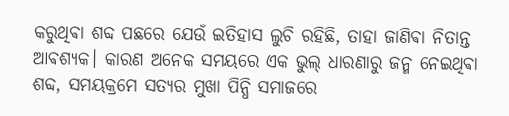କରୁଥିଵା ଶବ୍ଦ ପଛରେ ଯେଉଁ ଇତିହାସ ଲୁଚି ରହିଛି, ତାହା ଜାଣିଵା ନିତାନ୍ତ ଆଵଶ୍ୟକ। କାରଣ ଅନେକ ସମୟରେ ଏକ ଭୁଲ୍ ଧାରଣାରୁ ଜନ୍ମ ନେଇଥିଵା ଶବ୍ଦ, ସମୟକ୍ରମେ ସତ୍ୟର ମୁଖା ପିନ୍ଧି ସମାଜରେ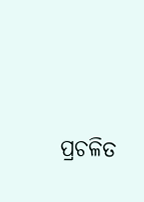ପ୍ରଚଳିତ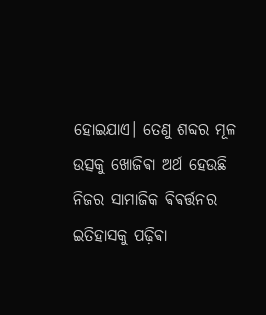ହୋଇଯାଏ। ତେଣୁ ଶବ୍ଦର ମୂଳ ଉତ୍ସକୁ ଖୋଜିଵା ଅର୍ଥ ହେଉଛି ନିଜର ସାମାଜିକ ଵିଵର୍ତ୍ତନର ଇତିହାସକୁ ପଢ଼ିଵା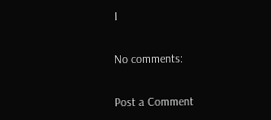।

No comments:

Post a Comment